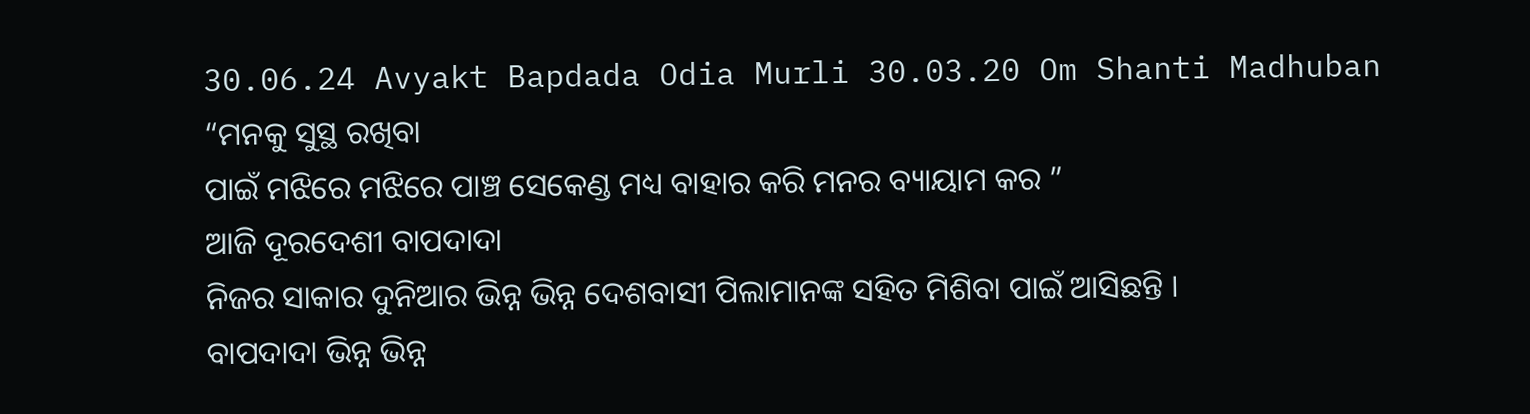30.06.24 Avyakt Bapdada Odia Murli 30.03.20 Om Shanti Madhuban
“ମନକୁ ସୁସ୍ଥ ରଖିବା
ପାଇଁ ମଝିରେ ମଝିରେ ପାଞ୍ଚ ସେକେଣ୍ଡ ମଧ୍ୟ ବାହାର କରି ମନର ବ୍ୟାୟାମ କର ”
ଆଜି ଦୂରଦେଶୀ ବାପଦାଦା
ନିଜର ସାକାର ଦୁନିଆର ଭିନ୍ନ ଭିନ୍ନ ଦେଶବାସୀ ପିଲାମାନଙ୍କ ସହିତ ମିଶିବା ପାଇଁ ଆସିଛନ୍ତି ।
ବାପଦାଦା ଭିନ୍ନ ଭିନ୍ନ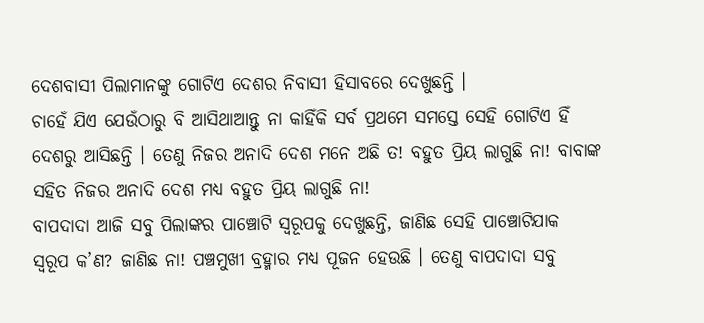ଦେଶବାସୀ ପିଲାମାନଙ୍କୁ ଗୋଟିଏ ଦେଶର ନିବାସୀ ହିସାବରେ ଦେଖୁଛନ୍ତି ।
ଚାହେଁ ଯିଏ ଯେଉଁଠାରୁ ବି ଆସିଥାଆନ୍ତୁ ନା କାହିଁକି ସର୍ବ ପ୍ରଥମେ ସମସ୍ତେ ସେହି ଗୋଟିଏ ହିଁ
ଦେଶରୁ ଆସିଛନ୍ତି । ତେଣୁ ନିଜର ଅନାଦି ଦେଶ ମନେ ଅଛି ତ! ବହୁତ ପ୍ରିୟ ଲାଗୁଛି ନା! ବାବାଙ୍କ
ସହିତ ନିଜର ଅନାଦି ଦେଶ ମଧ୍ୟ ବହୁତ ପ୍ରିୟ ଲାଗୁଛି ନା!
ବାପଦାଦା ଆଜି ସବୁ ପିଲାଙ୍କର ପାଞ୍ଚୋଟି ସ୍ୱରୂପକୁ ଦେଖୁଛନ୍ତି, ଜାଣିଛ ସେହି ପାଞ୍ଚୋଟିଯାକ
ସ୍ୱରୂପ କ’ଣ? ଜାଣିଛ ନା! ପଞ୍ଚମୁଖୀ ବ୍ରହ୍ମାର ମଧ୍ୟ ପୂଜନ ହେଉଛି । ତେଣୁ ବାପଦାଦା ସବୁ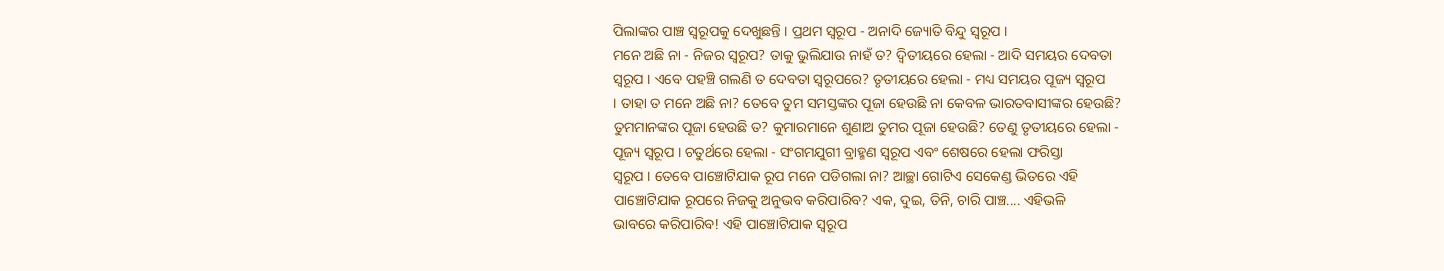ପିଲାଙ୍କର ପାଞ୍ଚ ସ୍ୱରୂପକୁ ଦେଖୁଛନ୍ତି । ପ୍ରଥମ ସ୍ୱରୂପ - ଅନାଦି ଜ୍ୟୋତି ବିନ୍ଦୁ ସ୍ୱରୂପ ।
ମନେ ଅଛି ନା - ନିଜର ସ୍ୱରୂପ? ତାକୁ ଭୁଲିଯାଉ ନାହଁ ତ? ଦ୍ୱିତୀୟରେ ହେଲା - ଆଦି ସମୟର ଦେବତା
ସ୍ୱରୂପ । ଏବେ ପହଞ୍ଚି ଗଲଣି ତ ଦେବତା ସ୍ୱରୂପରେ? ତୃତୀୟରେ ହେଲା - ମଧ୍ୟ ସମୟର ପୂଜ୍ୟ ସ୍ୱରୂପ
। ତାହା ତ ମନେ ଅଛି ନା? ତେବେ ତୁମ ସମସ୍ତଙ୍କର ପୂଜା ହେଉଛି ନା କେବଳ ଭାରତବାସୀଙ୍କର ହେଉଛି?
ତୁମମାନଙ୍କର ପୂଜା ହେଉଛି ତ? କୁମାରମାନେ ଶୁଣାଅ ତୁମର ପୂଜା ହେଉଛି? ତେଣୁ ତୃତୀୟରେ ହେଲା -
ପୂଜ୍ୟ ସ୍ୱରୂପ । ଚତୁର୍ଥରେ ହେଲା - ସଂଗମଯୁଗୀ ବ୍ରାହ୍ମଣ ସ୍ୱରୂପ ଏବଂ ଶେଷରେ ହେଲା ଫରିସ୍ତା
ସ୍ୱରୂପ । ତେବେ ପାଞ୍ଚୋଟିଯାକ ରୂପ ମନେ ପଡିଗଲା ନା? ଆଚ୍ଛା ଗୋଟିଏ ସେକେଣ୍ଡ ଭିତରେ ଏହି
ପାଞ୍ଚୋଟିଯାକ ରୂପରେ ନିଜକୁ ଅନୁଭବ କରିପାରିବ? ଏକ, ଦୁଇ, ତିନି, ଚାରି ପାଞ୍ଚ.... ଏହିଭଳି
ଭାବରେ କରିପାରିବ! ଏହି ପାଞ୍ଚୋଟିଯାକ ସ୍ୱରୂପ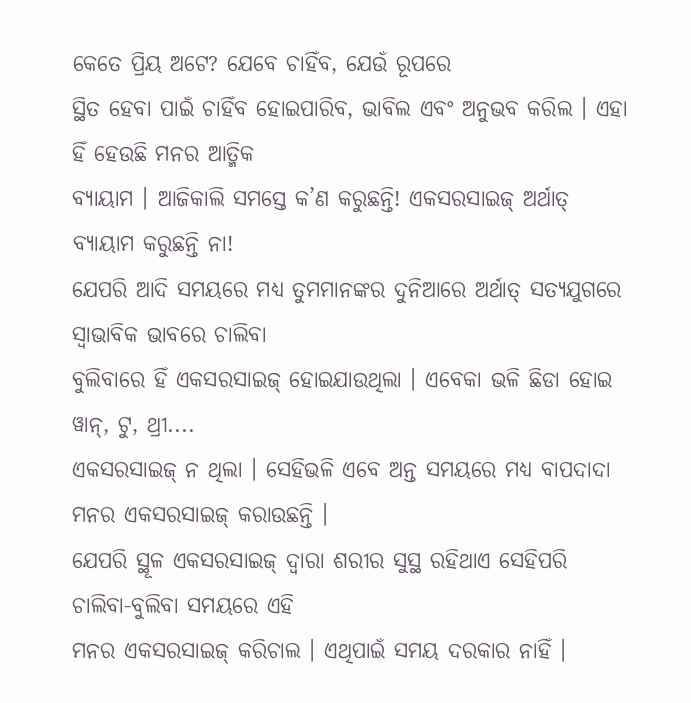କେତେ ପ୍ରିୟ ଅଟେ? ଯେବେ ଚାହିଁବ, ଯେଉଁ ରୂପରେ
ସ୍ଥିତ ହେବା ପାଇଁ ଚାହିଁବ ହୋଇପାରିବ, ଭାବିଲ ଏବଂ ଅନୁଭବ କରିଲ । ଏହା ହିଁ ହେଉଛି ମନର ଆତ୍ମିକ
ବ୍ୟାୟାମ । ଆଜିକାଲି ସମସ୍ତେ କ’ଣ କରୁଛନ୍ତି! ଏକସରସାଇଜ୍ ଅର୍ଥାତ୍ ବ୍ୟାୟାମ କରୁଛନ୍ତି ନା!
ଯେପରି ଆଦି ସମୟରେ ମଧ୍ୟ ତୁମମାନଙ୍କର ଦୁନିଆରେ ଅର୍ଥାତ୍ ସତ୍ୟଯୁଗରେ ସ୍ୱାଭାବିକ ଭାବରେ ଚାଲିବା
ବୁଲିବାରେ ହିଁ ଏକସରସାଇଜ୍ ହୋଇଯାଉଥିଲା । ଏବେକା ଭଳି ଛିଡା ହୋଇ ୱାନ୍, ଟୁ, ଥ୍ରୀ....
ଏକସରସାଇଜ୍ ନ ଥିଲା । ସେହିଭଳି ଏବେ ଅନ୍ତ ସମୟରେ ମଧ୍ୟ ବାପଦାଦା ମନର ଏକସରସାଇଜ୍ କରାଉଛନ୍ତି ।
ଯେପରି ସ୍ଥୂଳ ଏକସରସାଇଜ୍ ଦ୍ୱାରା ଶରୀର ସୁସ୍ଥ ରହିଥାଏ ସେହିପରି ଚାଲିବା-ବୁଲିବା ସମୟରେ ଏହି
ମନର ଏକସରସାଇଜ୍ କରିଚାଲ । ଏଥିପାଇଁ ସମୟ ଦରକାର ନାହିଁ ।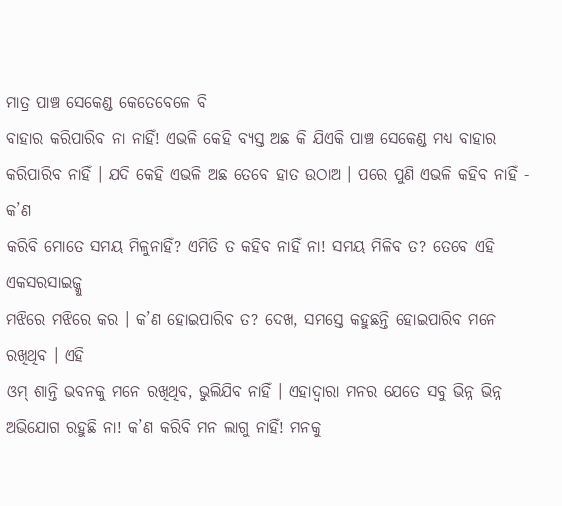ମାତ୍ର ପାଞ୍ଚ ସେକେଣ୍ଡ କେତେବେଳେ ବି
ବାହାର କରିପାରିବ ନା ନାହିଁ! ଏଭଳି କେହି ବ୍ୟସ୍ତ ଅଛ କି ଯିଏକି ପାଞ୍ଚ ସେକେଣ୍ଡ ମଧ୍ୟ ବାହାର
କରିପାରିବ ନାହିଁ । ଯଦି କେହି ଏଭଳି ଅଛ ତେବେ ହାତ ଉଠାଅ । ପରେ ପୁଣି ଏଭଳି କହିବ ନାହିଁ - କ’ଣ
କରିବି ମୋତେ ସମୟ ମିଳୁନାହିଁ? ଏମିତି ତ କହିବ ନାହିଁ ନା! ସମୟ ମିଳିବ ତ? ତେବେ ଏହି ଏକସରସାଇଜ୍କୁ
ମଝିରେ ମଝିରେ କର । କ’ଣ ହୋଇପାରିବ ତ? ଦେଖ, ସମସ୍ତେ କହୁଛନ୍ତି ହୋଇପାରିବ ମନେ ରଖିଥିବ । ଏହି
ଓମ୍ ଶାନ୍ତି ଭବନକୁ ମନେ ରଖିଥିବ, ଭୁଲିଯିବ ନାହିଁ । ଏହାଦ୍ୱାରା ମନର ଯେତେ ସବୁ ଭିନ୍ନ ଭିନ୍ନ
ଅଭିଯୋଗ ରହୁଛି ନା! କ’ଣ କରିବି ମନ ଲାଗୁ ନାହିଁ! ମନକୁ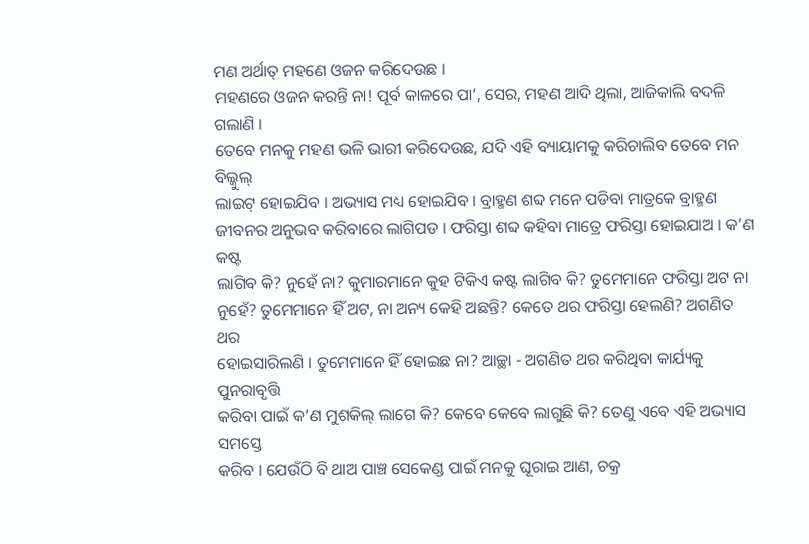ମଣ ଅର୍ଥାତ୍ ମହଣେ ଓଜନ କରିଦେଉଛ ।
ମହଣରେ ଓଜନ କରନ୍ତି ନା! ପୂର୍ବ କାଳରେ ପା’, ସେର, ମହଣ ଆଦି ଥିଲା, ଆଜିକାଲି ବଦଳି ଗଲାଣି ।
ତେବେ ମନକୁ ମହଣ ଭଳି ଭାରୀ କରିଦେଉଛ, ଯଦି ଏହି ବ୍ୟାୟାମକୁ କରିଚାଲିବ ତେବେ ମନ ବିଲ୍କୁଲ୍
ଲାଇଟ୍ ହୋଇଯିବ । ଅଭ୍ୟାସ ମଧ୍ୟ ହୋଇଯିବ । ବ୍ରାହ୍ମଣ ଶବ୍ଦ ମନେ ପଡିବା ମାତ୍ରକେ ବ୍ରାହ୍ମଣ
ଜୀବନର ଅନୁଭବ କରିବାରେ ଲାଗିପଡ । ଫରିସ୍ତା ଶବ୍ଦ କହିବା ମାତ୍ରେ ଫରିସ୍ତା ହୋଇଯାଅ । କ’ଣ କଷ୍ଟ
ଲାଗିବ କି? ନୁହେଁ ନା? କୁମାରମାନେ କୁହ ଟିକିଏ କଷ୍ଟ ଲାଗିବ କି? ତୁମେମାନେ ଫରିସ୍ତା ଅଟ ନା
ନୁହେଁ? ତୁମେମାନେ ହିଁ ଅଟ, ନା ଅନ୍ୟ କେହି ଅଛନ୍ତି? କେତେ ଥର ଫରିସ୍ତା ହେଲଣି? ଅଗଣିତ ଥର
ହୋଇସାରିଲଣି । ତୁମେମାନେ ହିଁ ହୋଇଛ ନା? ଆଚ୍ଛା - ଅଗଣିତ ଥର କରିଥିବା କାର୍ଯ୍ୟକୁ ପୁନରାବୃତ୍ତି
କରିବା ପାଇଁ କ’ଣ ମୁଶକିଲ୍ ଲାଗେ କି? କେବେ କେବେ ଲାଗୁଛି କି? ତେଣୁ ଏବେ ଏହି ଅଭ୍ୟାସ ସମସ୍ତେ
କରିବ । ଯେଉଁଠି ବି ଥାଅ ପାଞ୍ଚ ସେକେଣ୍ଡ ପାଇଁ ମନକୁ ଘୂରାଇ ଆଣ, ଚକ୍ର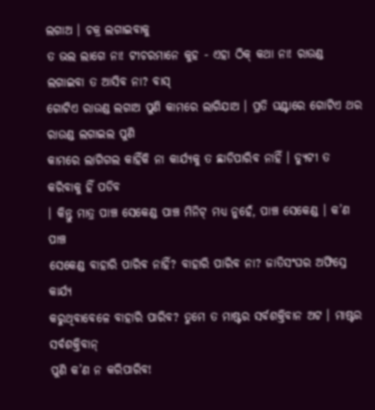ଲଗାଅ । ଚକ୍ର ଲଗାଇବାକୁ
ତ ଭଲ ଲାଗେ ନା! ଟୀଚରମାନେ କୁହ - ଏହା ଠିକ୍ କଥା ନା! ରାଉଣ୍ଡ ଲଗାଇବା ତ ଆସିବ ନା? ବାସ୍
ଗୋଟିଏ ରାଉଣ୍ଡ ଲଗାଅ ପୁଣି କାମରେ ଲାଗିଯାଅ । ପ୍ରତି ଘଣ୍ଟାରେ ଗୋଟିଏ ଥର ରାଉଣ୍ଡ ଲଗାଇଲ ପୁଣି
କାମରେ ଲାଗିଗଲ କାହିଁକି ନା କାର୍ଯ୍ୟକୁ ତ ଛାଡିପାରିବ ନାହିଁ । ଡ୍ୟୁଟୀ ତ କରିବାକୁ ହିଁ ପଡିବ
। କିନ୍ତୁ ମାତ୍ର ପାଞ୍ଚ ସେକେଣ୍ଡ ପାଞ୍ଚ ମିନିଟ୍ ମଧ୍ୟ ନୁହେଁ, ପାଞ୍ଚ ସେକେଣ୍ଡ । କ’ଣ ପାଞ୍ଚ
ସେକେଣ୍ଡ ବାହାରି ପାରିବ ନାହିଁ? ବାହାରି ପାରିବ ନା? ଜାତିସଂଘର ଅଫିସ୍ରେ କାର୍ଯ୍ୟ
କରୁଥିବାବେଳେ ବାହାରି ପାରିବ? ତୁମେ ତ ମାଷ୍ଟର ସର୍ବଶକ୍ତିବାନ ଅଟ । ମାଷ୍ଟର ସର୍ବଶକ୍ତିବାନ୍
ପୁଣି କ’ଣ ନ କରିପାରିବ!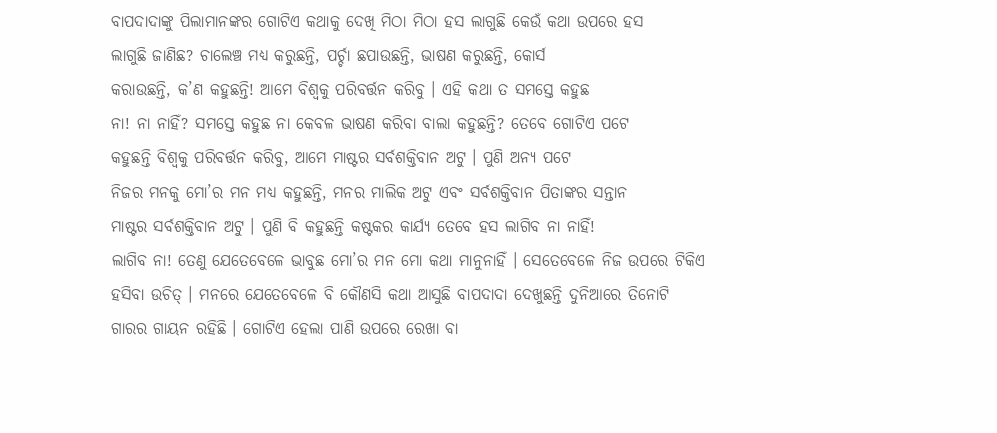ବାପଦାଦାଙ୍କୁ ପିଲାମାନଙ୍କର ଗୋଟିଏ କଥାକୁ ଦେଖି ମିଠା ମିଠା ହସ ଲାଗୁଛି କେଉଁ କଥା ଉପରେ ହସ
ଲାଗୁଛି ଜାଣିଛ? ଚାଲେଞ୍ଚ ମଧ୍ୟ କରୁଛନ୍ତି, ପର୍ଚ୍ଚା ଛପାଉଛନ୍ତି, ଭାଷଣ କରୁଛନ୍ତି, କୋର୍ସ
କରାଉଛନ୍ତି, କ’ଣ କହୁଛନ୍ତି! ଆମେ ବିଶ୍ୱକୁ ପରିବର୍ତ୍ତନ କରିବୁ । ଏହି କଥା ତ ସମସ୍ତେ କହୁଛ
ନା! ନା ନାହିଁ? ସମସ୍ତେ କହୁଛ ନା କେବଳ ଭାଷଣ କରିବା ବାଲା କହୁଛନ୍ତି? ତେବେ ଗୋଟିଏ ପଟେ
କହୁଛନ୍ତି ବିଶ୍ୱକୁ ପରିବର୍ତ୍ତନ କରିବୁ, ଆମେ ମାଷ୍ଟର ସର୍ବଶକ୍ତିବାନ ଅଟୁ । ପୁଣି ଅନ୍ୟ ପଟେ
ନିଜର ମନକୁ ମୋ’ର ମନ ମଧ୍ୟ କହୁଛନ୍ତି, ମନର ମାଲିକ ଅଟୁ ଏବଂ ସର୍ବଶକ୍ତିବାନ ପିତାଙ୍କର ସନ୍ତାନ
ମାଷ୍ଟର ସର୍ବଶକ୍ତିବାନ ଅଟୁ । ପୁଣି ବି କହୁଛନ୍ତି କଷ୍ଟକର କାର୍ଯ୍ୟ ତେବେ ହସ ଲାଗିବ ନା ନାହିଁ!
ଲାଗିବ ନା! ତେଣୁ ଯେତେବେଳେ ଭାବୁଛ ମୋ’ର ମନ ମୋ କଥା ମାନୁନାହିଁ । ସେତେବେଳେ ନିଜ ଉପରେ ଟିକିଏ
ହସିବା ଉଚିତ୍ । ମନରେ ଯେତେବେଳେ ବି କୌଣସି କଥା ଆସୁଛି ବାପଦାଦା ଦେଖୁଛନ୍ତି ଦୁନିଆରେ ତିନୋଟି
ଗାରର ଗାୟନ ରହିଛି । ଗୋଟିଏ ହେଲା ପାଣି ଉପରେ ରେଖା ବା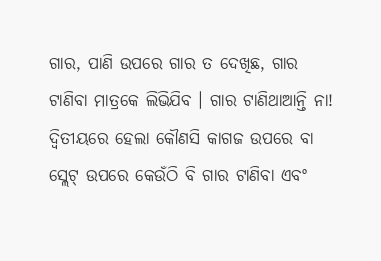ଗାର, ପାଣି ଉପରେ ଗାର ତ ଦେଖିଛ, ଗାର
ଟାଣିବା ମାତ୍ରକେ ଲିଭିଯିବ । ଗାର ଟାଣିଥାଆନ୍ତି ନା! ଦ୍ୱିତୀୟରେ ହେଲା କୌଣସି କାଗଜ ଉପରେ ବା
ସ୍ଲେଟ୍ ଉପରେ କେଉଁଠି ବି ଗାର ଟାଣିବା ଏବଂ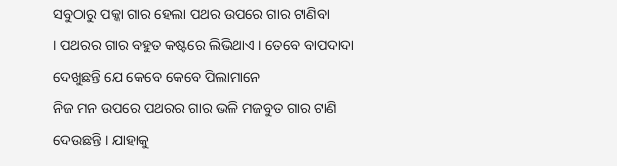ସବୁଠାରୁ ପକ୍କା ଗାର ହେଲା ପଥର ଉପରେ ଗାର ଟାଣିବା
। ପଥରର ଗାର ବହୁତ କଷ୍ଟରେ ଲିଭିଥାଏ । ତେବେ ବାପଦାଦା ଦେଖୁଛନ୍ତି ଯେ କେବେ କେବେ ପିଲାମାନେ
ନିଜ ମନ ଉପରେ ପଥରର ଗାର ଭଳି ମଜବୁତ ଗାର ଟାଣି ଦେଉଛନ୍ତି । ଯାହାକୁ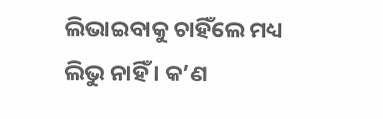ଲିଭାଇବାକୁ ଚାହିଁଲେ ମଧ୍ୟ
ଲିଭୁ ନାହିଁ । କ’ଣ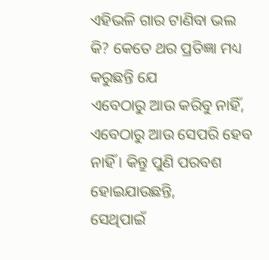ଏହିଭଳି ଗାର ଟାଣିବା ଭଲ କି? କେତେ ଥର ପ୍ରତିଜ୍ଞା ମଧ୍ୟ କରୁଛନ୍ତି ଯେ
ଏବେଠାରୁ ଆଉ କରିବୁ ନାହିଁ, ଏବେଠାରୁ ଆଉ ସେପରି ହେବ ନାହିଁ । କିନ୍ତୁ ପୁଣି ପରବଶ ହୋଇଯାଉଛନ୍ତି,
ସେଥିପାଇଁ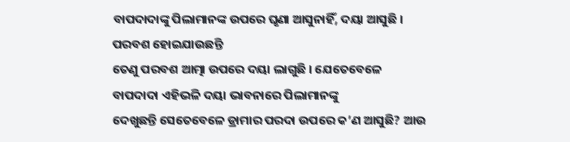ବାପଦାଦାଙ୍କୁ ପିଲାମାନଙ୍କ ଉପରେ ଘୃଣା ଆସୁନାହିଁ, ଦୟା ଆସୁଛି । ପରବଶ ହୋଇଯାଉଛନ୍ତି
ତେଣୁ ପରବଶ ଆତ୍ମା ଉପରେ ଦୟା ଲାଗୁଛି । ଯେତେବେଳେ ବାପଦାଦା ଏହିଭଳି ଦୟା ଭାବନାରେ ପିଲାମାନଙ୍କୁ
ଦେଖୁଛନ୍ତି ସେତେବେଳେ ଡ୍ରାମାର ପରଦା ଉପରେ କ’ଣ ଆସୁଛି? ଆଉ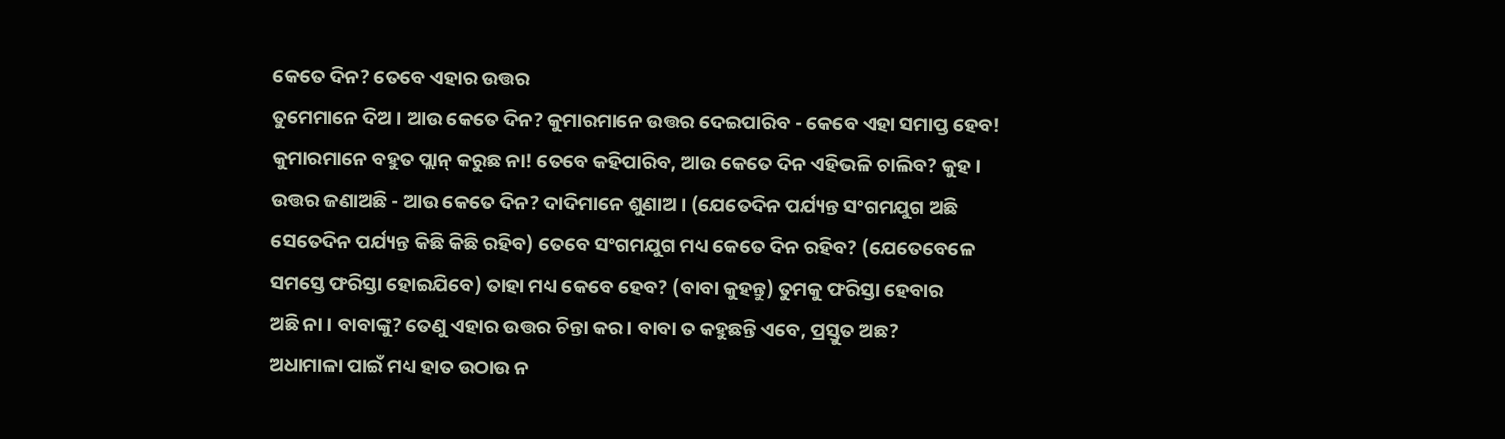କେତେ ଦିନ? ତେବେ ଏହାର ଉତ୍ତର
ତୁମେମାନେ ଦିଅ । ଆଉ କେତେ ଦିନ? କୁମାରମାନେ ଉତ୍ତର ଦେଇପାରିବ - କେବେ ଏହା ସମାପ୍ତ ହେବ!
କୁମାରମାନେ ବହୁତ ପ୍ଲାନ୍ କରୁଛ ନା! ତେବେ କହିପାରିବ, ଆଉ କେତେ ଦିନ ଏହିଭଳି ଚାଲିବ? କୁହ ।
ଉତ୍ତର ଜଣାଅଛି - ଆଉ କେତେ ଦିନ? ଦାଦିମାନେ ଶୁଣାଅ । (ଯେତେଦିନ ପର୍ଯ୍ୟନ୍ତ ସଂଗମଯୁଗ ଅଛି
ସେତେଦିନ ପର୍ଯ୍ୟନ୍ତ କିଛି କିଛି ରହିବ) ତେବେ ସଂଗମଯୁଗ ମଧ୍ୟ କେତେ ଦିନ ରହିବ? (ଯେତେବେଳେ
ସମସ୍ତେ ଫରିସ୍ତା ହୋଇଯିବେ) ତାହା ମଧ୍ୟ କେବେ ହେବ? (ବାବା କୁହନ୍ତୁ) ତୁମକୁ ଫରିସ୍ତା ହେବାର
ଅଛି ନା । ବାବାଙ୍କୁ? ତେଣୁ ଏହାର ଉତ୍ତର ଚିନ୍ତା କର । ବାବା ତ କହୁଛନ୍ତି ଏବେ, ପ୍ରସ୍ତୁତ ଅଛ?
ଅଧାମାଳା ପାଇଁ ମଧ୍ୟ ହାତ ଉଠାଉ ନ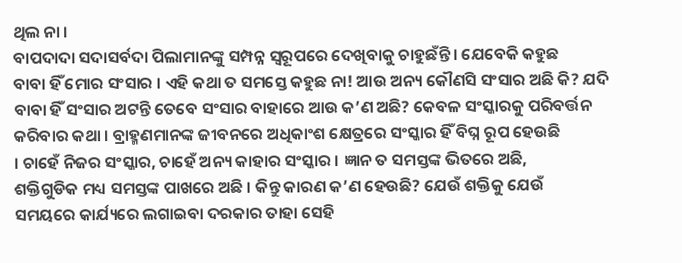ଥିଲ ନା ।
ବାପଦାଦା ସଦାସର୍ବଦା ପିଲାମାନଙ୍କୁ ସମ୍ପନ୍ନ ସ୍ୱରୂପରେ ଦେଖିବାକୁ ଚାହୁଛଁନ୍ତି । ଯେବେକି କହୁଛ
ବାବା ହିଁ ମୋର ସଂସାର । ଏହି କଥା ତ ସମସ୍ତେ କହୁଛ ନା! ଆଉ ଅନ୍ୟ କୌଣସି ସଂସାର ଅଛି କି? ଯଦି
ବାବା ହିଁ ସଂସାର ଅଟନ୍ତି ତେବେ ସଂସାର ବାହାରେ ଆଉ କ’ଣ ଅଛି? କେବଳ ସଂସ୍କାରକୁ ପରିବର୍ତ୍ତନ
କରିବାର କଥା । ବ୍ରାହ୍ମଣମାନଙ୍କ ଜୀବନରେ ଅଧିକାଂଶ କ୍ଷେତ୍ରରେ ସଂସ୍କାର ହିଁ ବିଘ୍ନ ରୂପ ହେଉଛି
। ଚାହେଁ ନିଜର ସଂସ୍କାର, ଚାହେଁ ଅନ୍ୟ କାହାର ସଂସ୍କାର । ଜ୍ଞାନ ତ ସମସ୍ତଙ୍କ ଭିତରେ ଅଛି,
ଶକ୍ତିଗୁଡିକ ମଧ୍ୟ ସମସ୍ତଙ୍କ ପାଖରେ ଅଛି । କିନ୍ତୁ କାରଣ କ’ଣ ହେଉଛି? ଯେଉଁ ଶକ୍ତିକୁ ଯେଉଁ
ସମୟରେ କାର୍ଯ୍ୟରେ ଲଗାଇବା ଦରକାର ତାହା ସେହି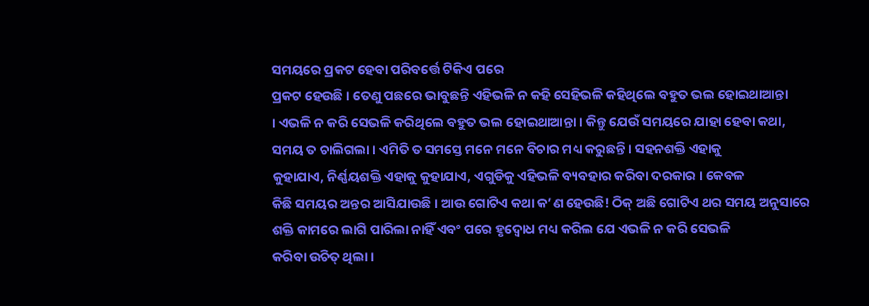ସମୟରେ ପ୍ରକଟ ହେବା ପରିବର୍ତ୍ତେ ଟିକିଏ ପରେ
ପ୍ରକଟ ହେଉଛି । ତେଣୁ ପଛରେ ଭାବୁଛନ୍ତି ଏହିଭଳି ନ କହି ସେହିଭଳି କହିଥିଲେ ବହୁତ ଭଲ ହୋଇଥାଆନ୍ତା
। ଏଭଳି ନ କରି ସେଭଳି କରିଥିଲେ ବହୁତ ଭଲ ହୋଇଥାଆନ୍ତା । କିନ୍ତୁ ଯେଉଁ ସମୟରେ ଯାହା ହେବା କଥା,
ସମୟ ତ ଚାଲିଗଲା । ଏମିତି ତ ସମସ୍ତେ ମନେ ମନେ ବିଚାର ମଧ୍ୟ କରୁଛନ୍ତି । ସହନଶକ୍ତି ଏହାକୁ
କୁହାଯାଏ, ନିର୍ଣ୍ଣୟଶକ୍ତି ଏହାକୁ କୁହାଯାଏ, ଏଗୁଡିକୁ ଏହିଭଳି ବ୍ୟବହାର କରିବା ଦରକାର । କେବଳ
କିଛି ସମୟର ଅନ୍ତର ଆସିଯାଉଛି । ଆଉ ଗୋଟିଏ କଥା କ’ଣ ହେଉଛି! ଠିକ୍ ଅଛି ଗୋଟିଏ ଥର ସମୟ ଅନୁସାରେ
ଶକ୍ତି କାମରେ ଲାଗି ପାରିଲା ନାହିଁ ଏବଂ ପରେ ହୃଦ୍ବୋଧ ମଧ୍ୟ କରିଲ ଯେ ଏଭଳି ନ କରି ସେଭଳି
କରିବା ଉଚିତ୍ ଥିଲା ।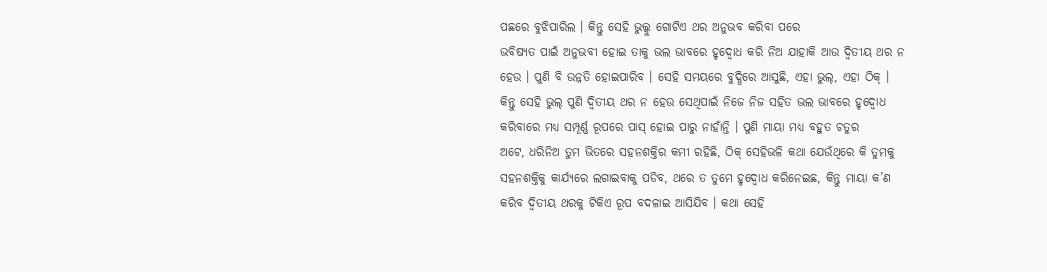ପଛରେ ବୁଝିପାରିଲ । କିନ୍ତୁ ସେହି ଭୁଲ୍କୁ ଗୋଟିଏ ଥର ଅନୁଭବ କରିବା ପରେ
ଭବିଷ୍ୟତ ପାଇଁ ଅନୁଭବୀ ହୋଇ ତାକୁ ଭଲ ଭାବରେ ହୃଦ୍ବୋଧ କରି ନିଅ ଯାହାକି ଆଉ ଦ୍ୱିତୀୟ ଥର ନ
ହେଉ । ପୁଣି ବି ଉନ୍ନତି ହୋଇପାରିବ । ସେହି ସମୟରେ ବୁଦ୍ଧିରେ ଆସୁଛି, ଏହା ଭୁଲ୍, ଏହା ଠିକ୍ ।
କିନ୍ତୁ ସେହି ଭୁଲ୍ ପୁଣି ଦ୍ୱିତୀୟ ଥର ନ ହେଉ ସେଥିପାଇଁ ନିଜେ ନିଜ ସହିତ ଭଲ ଭାବରେ ହୃଦ୍ବୋଧ
କରିବାରେ ମଧ୍ୟ ସମ୍ପୂର୍ଣ୍ଣ ରୂପରେ ପାସ୍ ହୋଇ ପାରୁ ନାହାଁନ୍ତି । ପୁଣି ମାୟା ମଧ୍ୟ ବହୁତ ଚତୁର
ଅଟେ, ଧରିନିଅ ତୁମ ଭିତରେ ସହନଶକ୍ତିର କମୀ ରହିଛି, ଠିକ୍ ସେହିଭଳି କଥା ଯେଉଁଥିରେ କି ତୁମକୁ
ସହନଶକ୍ତିକୁ କାର୍ଯ୍ୟରେ ଲଗାଇବାକୁ ପଡିବ, ଥରେ ତ ତୁମେ ହୃଦ୍ବୋଧ କରିନେଇଛ, କିନ୍ତୁ ମାୟା କ’ଣ
କରିବ ଦ୍ୱିତୀୟ ଥରକୁ ଟିକିଏ ରୂପ ବଦଳାଇ ଆସିଯିବ । କଥା ସେହି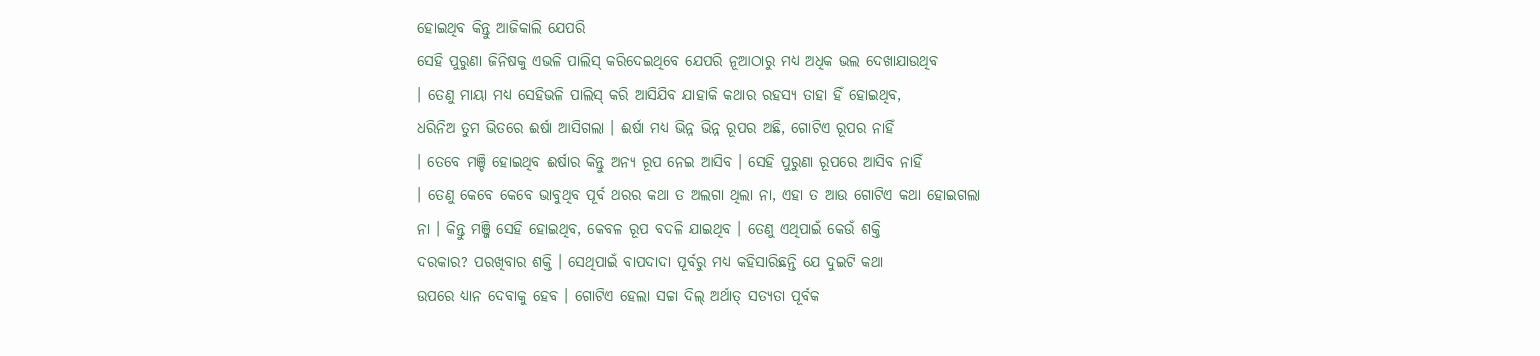ହୋଇଥିବ କିନ୍ତୁ ଆଜିକାଲି ଯେପରି
ସେହି ପୁରୁଣା ଜିନିଷକୁ ଏଭଳି ପାଲିସ୍ କରିଦେଇଥିବେ ଯେପରି ନୂଆଠାରୁ ମଧ୍ୟ ଅଧିକ ଭଲ ଦେଖାଯାଉଥିବ
। ତେଣୁ ମାୟା ମଧ୍ୟ ସେହିଭଳି ପାଲିସ୍ କରି ଆସିଯିବ ଯାହାକି କଥାର ରହସ୍ୟ ତାହା ହିଁ ହୋଇଥିବ,
ଧରିନିଅ ତୁମ ଭିତରେ ଈର୍ଷା ଆସିଗଲା । ଈର୍ଷା ମଧ୍ୟ ଭିନ୍ନ ଭିନ୍ନ ରୂପର ଅଛି, ଗୋଟିଏ ରୂପର ନାହିଁ
। ତେବେ ମଞ୍ଚି ହୋଇଥିବ ଈର୍ଷାର କିନ୍ତୁ ଅନ୍ୟ ରୂପ ନେଇ ଆସିବ । ସେହି ପୁରୁଣା ରୂପରେ ଆସିବ ନାହିଁ
। ତେଣୁ କେବେ କେବେ ଭାବୁଥିବ ପୂର୍ବ ଥରର କଥା ତ ଅଲଗା ଥିଲା ନା, ଏହା ତ ଆଉ ଗୋଟିଏ କଥା ହୋଇଗଲା
ନା । କିନ୍ତୁ ମଞ୍ଜି ସେହି ହୋଇଥିବ, କେବଳ ରୂପ ବଦଳି ଯାଇଥିବ । ତେଣୁ ଏଥିପାଇଁ କେଉଁ ଶକ୍ତି
ଦରକାର? ପରଖିବାର ଶକ୍ତି । ସେଥିପାଇଁ ବାପଦାଦା ପୂର୍ବରୁ ମଧ୍ୟ କହିସାରିଛନ୍ତି ଯେ ଦୁଇଟି କଥା
ଉପରେ ଧ୍ୟାନ ଦେବାକୁ ହେବ । ଗୋଟିଏ ହେଲା ସଚ୍ଚା ଦିଲ୍ ଅର୍ଥାତ୍ ସତ୍ୟତା ପୂର୍ବକ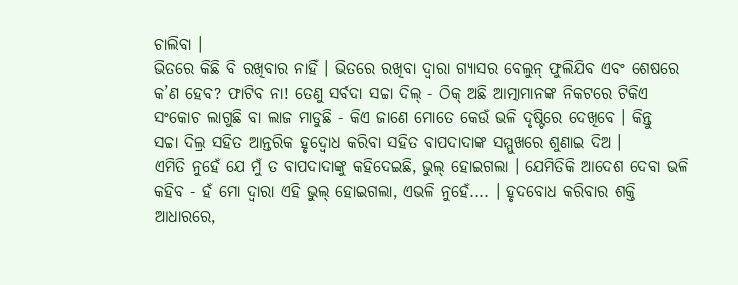ଚାଲିବା ।
ଭିତରେ କିଛି ବି ରଖିବାର ନାହିଁ । ଭିତରେ ରଖିବା ଦ୍ୱାରା ଗ୍ୟାସର ବେଲୁନ୍ ଫୁଲିଯିବ ଏବଂ ଶେଷରେ
କ’ଣ ହେବ? ଫାଟିବ ନା! ତେଣୁ ସର୍ବଦା ସଚ୍ଚା ଦିଲ୍ - ଠିକ୍ ଅଛି ଆତ୍ମାମାନଙ୍କ ନିକଟରେ ଟିକିଏ
ସଂକୋଚ ଲାଗୁଛି ବା ଲାଜ ମାଡୁଛି - କିଏ ଜାଣେ ମୋତେ କେଉଁ ଭଳି ଦୃଷ୍ଟିରେ ଦେଖିବେ । କିନ୍ତୁ
ସଚ୍ଚା ଦିଲ୍ର ସହିତ ଆନ୍ତରିକ ହୃଦ୍ବୋଧ କରିବା ସହିତ ବାପଦାଦାଙ୍କ ସମ୍ମୁଖରେ ଶୁଣାଇ ଦିଅ ।
ଏମିତି ନୁହେଁ ଯେ ମୁଁ ତ ବାପଦାଦାଙ୍କୁ କହିଦେଇଛି, ଭୁଲ୍ ହୋଇଗଲା । ଯେମିତିକି ଆଦେଶ ଦେବା ଭଳି
କହିବ - ହଁ ମୋ ଦ୍ୱାରା ଏହି ଭୁଲ୍ ହୋଇଗଲା, ଏଭଳି ନୁହେଁ.... । ହୃଦବୋଧ କରିବାର ଶକ୍ତି ଆଧାରରେ,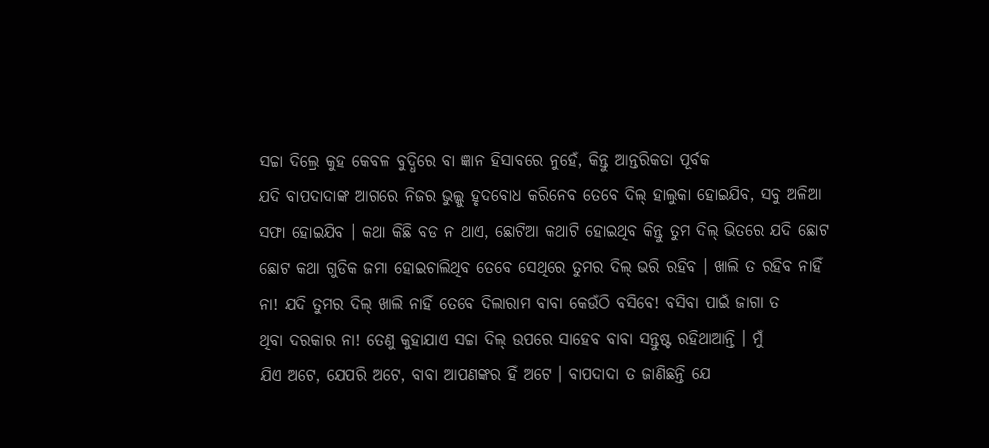ସଚ୍ଚା ଦିଲ୍ରେ କୁହ କେବଳ ବୁଦ୍ଧିରେ ବା ଜ୍ଞାନ ହିସାବରେ ନୁହେଁ, କିନ୍ତୁ ଆନ୍ତରିକତା ପୂର୍ବକ
ଯଦି ବାପଦାଦାଙ୍କ ଆଗରେ ନିଜର ଭୁଲ୍କୁ ହୃଦବୋଧ କରିନେବ ତେବେ ଦିଲ୍ ହାଲୁକା ହୋଇଯିବ, ସବୁ ଅଳିଆ
ସଫା ହୋଇଯିବ । କଥା କିଛି ବଡ ନ ଥାଏ, ଛୋଟିଆ କଥାଟି ହୋଇଥିବ କିନ୍ତୁ ତୁମ ଦିଲ୍ ଭିତରେ ଯଦି ଛୋଟ
ଛୋଟ କଥା ଗୁଡିକ ଜମା ହୋଇଚାଲିଥିବ ତେବେ ସେଥିରେ ତୁମର ଦିଲ୍ ଭରି ରହିବ । ଖାଲି ତ ରହିବ ନାହିଁ
ନା! ଯଦି ତୁମର ଦିଲ୍ ଖାଲି ନାହିଁ ତେବେ ଦିଲାରାମ ବାବା କେଉଁଠି ବସିବେ! ବସିବା ପାଇଁ ଜାଗା ତ
ଥିବା ଦରକାର ନା! ତେଣୁ କୁହାଯାଏ ସଚ୍ଚା ଦିଲ୍ ଉପରେ ସାହେବ ବାବା ସନ୍ତୁଷ୍ଟ ରହିଥାଆନ୍ତି । ମୁଁ
ଯିଏ ଅଟେ, ଯେପରି ଅଟେ, ବାବା ଆପଣଙ୍କର ହିଁ ଅଟେ । ବାପଦାଦା ତ ଜାଣିଛନ୍ତି ଯେ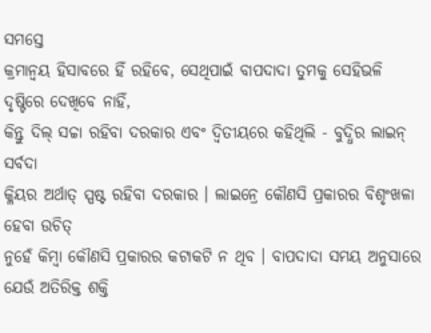ସମସ୍ତେ
କ୍ରମାନ୍ୱୟ ହିସାବରେ ହିଁ ରହିବେ, ସେଥିପାଇଁ ବାପଦାଦା ତୁମକୁ ସେହିଭଳି ଦୃଷ୍ଟିରେ ଦେଖିବେ ନାହିଁ,
କିନ୍ତୁ ଦିଲ୍ ସଚ୍ଚା ରହିବା ଦରକାର ଏବଂ ଦ୍ୱିତୀୟରେ କହିଥିଲି - ବୁଦ୍ଧିର ଲାଇନ୍ ସର୍ବଦା
କ୍ଳିୟର ଅର୍ଥାତ୍ ସ୍ପଷ୍ଟ ରହିବା ଦରକାର । ଲାଇନ୍ରେ କୌଣସି ପ୍ରକାରର ବିଶୃଂଖଳା ହେବା ଉଚିତ୍
ନୁହେଁ କିମ୍ବା କୌଣସି ପ୍ରକାରର କଟାକଟି ନ ଥିବ । ବାପଦାଦା ସମୟ ଅନୁସାରେ ଯେଉଁ ଅତିରିକ୍ତ ଶକ୍ତି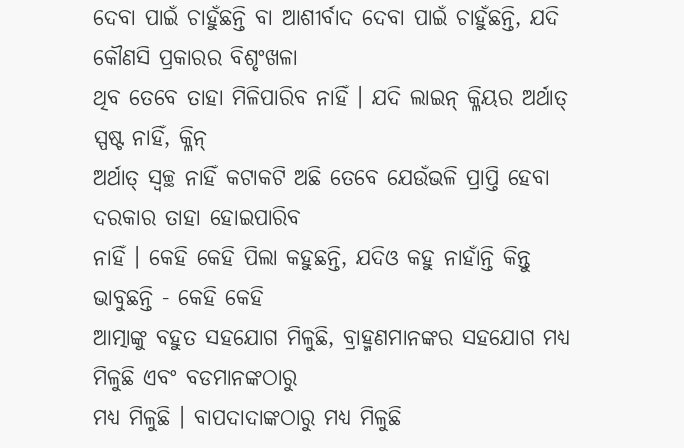ଦେବା ପାଇଁ ଚାହୁଁଛନ୍ତି ବା ଆଶୀର୍ବାଦ ଦେବା ପାଇଁ ଚାହୁଁଛନ୍ତି, ଯଦି କୌଣସି ପ୍ରକାରର ବିଶୃଂଖଳା
ଥିବ ତେବେ ତାହା ମିଳିପାରିବ ନାହିଁ । ଯଦି ଲାଇନ୍ କ୍ଳିୟର ଅର୍ଥାତ୍ ସ୍ପଷ୍ଟ ନାହିଁ, କ୍ଳିନ୍
ଅର୍ଥାତ୍ ସ୍ୱଚ୍ଛ ନାହିଁ କଟାକଟି ଅଛି ତେବେ ଯେଉଁଭଳି ପ୍ରାପ୍ତି ହେବା ଦରକାର ତାହା ହୋଇପାରିବ
ନାହିଁ । କେହି କେହି ପିଲା କହୁଛନ୍ତି, ଯଦିଓ କହୁ ନାହାଁନ୍ତି କିନ୍ତୁ ଭାବୁଛନ୍ତି - କେହି କେହି
ଆତ୍ମାଙ୍କୁ ବହୁତ ସହଯୋଗ ମିଳୁଛି, ବ୍ରାହ୍ମଣମାନଙ୍କର ସହଯୋଗ ମଧ୍ୟ ମିଳୁଛି ଏବଂ ବଡମାନଙ୍କଠାରୁ
ମଧ୍ୟ ମିଳୁଛି । ବାପଦାଦାଙ୍କଠାରୁ ମଧ୍ୟ ମିଳୁଛି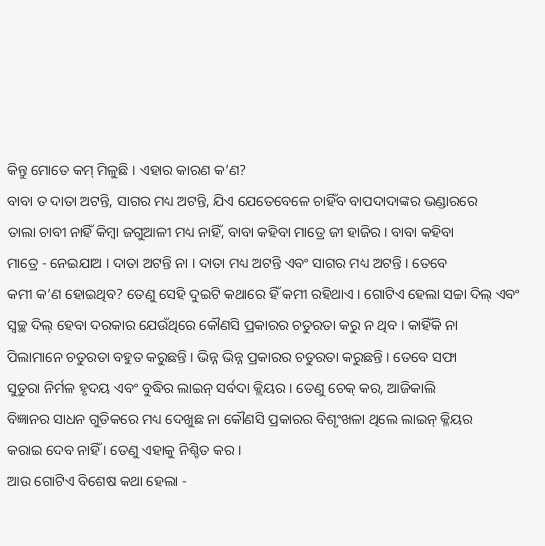କିନ୍ତୁ ମୋତେ କମ୍ ମିଳୁଛି । ଏହାର କାରଣ କ’ଣ?
ବାବା ତ ଦାତା ଅଟନ୍ତି, ସାଗର ମଧ୍ୟ ଅଟନ୍ତି, ଯିଏ ଯେତେବେଳେ ଚାହିଁବ ବାପଦାଦାଙ୍କର ଭଣ୍ଡାରରେ
ତାଲା ଚାବୀ ନାହିଁ କିମ୍ବା ଜଗୁଆଳୀ ମଧ୍ୟ ନାହିଁ, ବାବା କହିବା ମାତ୍ରେ ଜୀ ହାଜିର । ବାବା କହିବା
ମାତ୍ରେ - ନେଇଯାଅ । ଦାତା ଅଟନ୍ତି ନା । ଦାତା ମଧ୍ୟ ଅଟନ୍ତି ଏବଂ ସାଗର ମଧ୍ୟ ଅଟନ୍ତି । ତେବେ
କମୀ କ’ଣ ହୋଇଥିବ? ତେଣୁ ସେହି ଦୁଇଟି କଥାରେ ହିଁ କମୀ ରହିଥାଏ । ଗୋଟିଏ ହେଲା ସଚ୍ଚା ଦିଲ୍ ଏବଂ
ସ୍ୱଚ୍ଛ ଦିଲ୍ ହେବା ଦରକାର ଯେଉଁଥିରେ କୌଣସି ପ୍ରକାରର ଚତୁରତା କରୁ ନ ଥିବ । କାହିଁକି ନା
ପିଲାମାନେ ଚତୁରତା ବହୁତ କରୁଛନ୍ତି । ଭିନ୍ନ ଭିନ୍ନ ପ୍ରକାରର ଚତୁରତା କରୁଛନ୍ତି । ତେବେ ସଫା
ସୁତୁରା ନିର୍ମଳ ହୃଦୟ ଏବଂ ବୁଦ୍ଧିର ଲାଇନ୍ ସର୍ବଦା କ୍ଲିୟର । ତେଣୁ ଚେକ୍ କର, ଆଜିକାଲି
ବିଜ୍ଞାନର ସାଧନ ଗୁଡିକରେ ମଧ୍ୟ ଦେଖୁଛ ନା କୌଣସି ପ୍ରକାରର ବିଶୃଂଖଳା ଥିଲେ ଲାଇନ୍ କ୍ଳିୟର
କରାଇ ଦେବ ନାହିଁ । ତେଣୁ ଏହାକୁ ନିଶ୍ଚିତ କର ।
ଆଉ ଗୋଟିଏ ବିଶେଷ କଥା ହେଲା -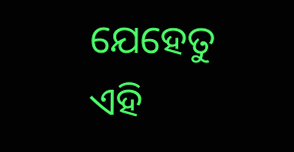ଯେହେତୁ ଏହି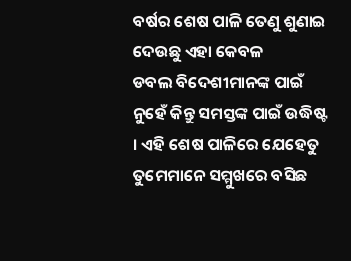ବର୍ଷର ଶେଷ ପାଳି ତେଣୁ ଶୁଣାଇ ଦେଉଛୁ ଏହା କେବଳ
ଡବଲ ବିଦେଶୀମାନଙ୍କ ପାଇଁ ନୁହେଁ କିନ୍ତୁ ସମସ୍ତଙ୍କ ପାଇଁ ଉଦ୍ଧିଷ୍ଟ । ଏହି ଶେଷ ପାଳିରେ ଯେହେତୁ
ତୁମେମାନେ ସମ୍ମୁଖରେ ବସିଛ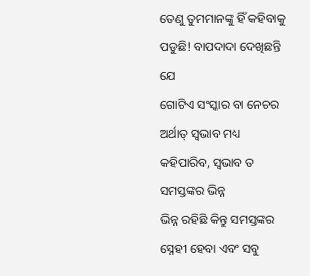ତେଣୁ ତୁମମାନଙ୍କୁ ହିଁ କହିବାକୁ ପଡୁଛି! ବାପଦାଦା ଦେଖିଛନ୍ତି ଯେ
ଗୋଟିଏ ସଂସ୍କାର ବା ନେଚର ଅର୍ଥାତ୍ ସ୍ୱଭାବ ମଧ୍ୟ କହିପାରିବ, ସ୍ୱଭାବ ତ ସମସ୍ତଙ୍କର ଭିନ୍ନ
ଭିନ୍ନ ରହିଛି କିନ୍ତୁ ସମସ୍ତଙ୍କର ସ୍ନେହୀ ହେବା ଏବଂ ସବୁ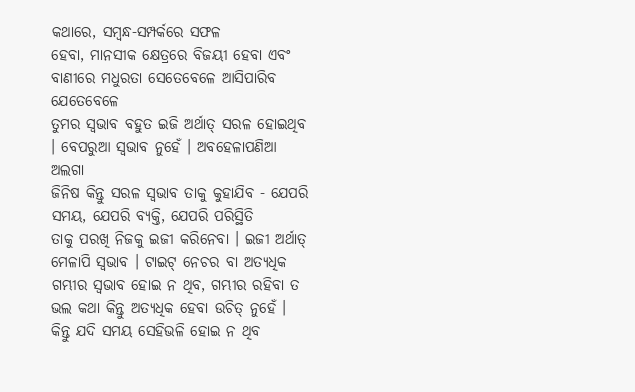କଥାରେ, ସମ୍ବନ୍ଧ-ସମ୍ପର୍କରେ ସଫଳ
ହେବା, ମାନସୀକ କ୍ଷେତ୍ରରେ ବିଜୟୀ ହେବା ଏବଂ ବାଣୀରେ ମଧୁରତା ସେତେବେଳେ ଆସିପାରିବ ଯେତେବେଳେ
ତୁମର ସ୍ୱଭାବ ବହୁତ ଇଜି ଅର୍ଥାତ୍ ସରଳ ହୋଇଥିବ । ବେପରୁଆ ସ୍ୱଭାବ ନୁହେଁ । ଅବହେଳାପଣିଆ ଅଲଗା
ଜିନିଷ କିନ୍ତୁ ସରଳ ସ୍ୱଭାବ ତାକୁ କୁହାଯିବ - ଯେପରି ସମୟ, ଯେପରି ବ୍ୟକ୍ତି, ଯେପରି ପରିସ୍ଥିତି
ତାକୁ ପରଖି ନିଜକୁ ଇଜୀ କରିନେବା । ଇଜୀ ଅର୍ଥାତ୍ ମେଳାପି ସ୍ୱଭାବ । ଟାଇଟ୍ ନେଚର ବା ଅତ୍ୟଧିକ
ଗମ୍ଭୀର ସ୍ୱଭାବ ହୋଇ ନ ଥିବ, ଗମ୍ଭୀର ରହିବା ତ ଭଲ କଥା କିନ୍ତୁ ଅତ୍ୟଧିକ ହେବା ଉଚିତ୍ ନୁହେଁ ।
କିନ୍ତୁ ଯଦି ସମୟ ସେହିଭଳି ହୋଇ ନ ଥିବ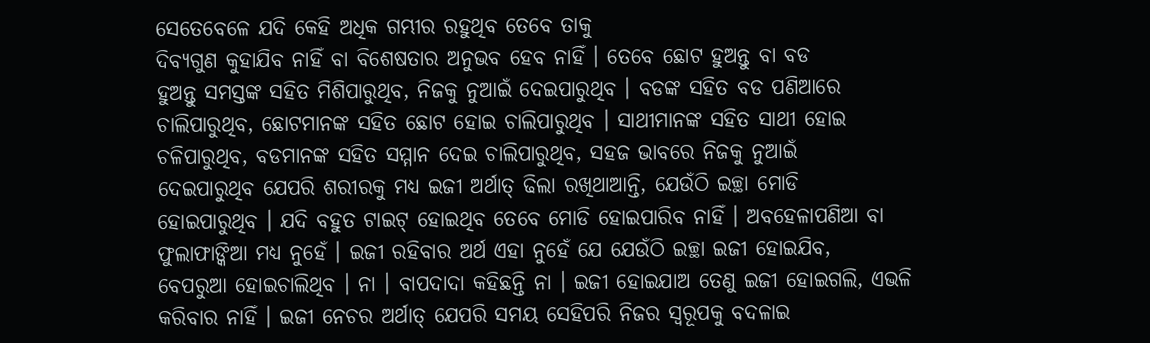ସେତେବେଳେ ଯଦି କେହି ଅଧିକ ଗମ୍ଭୀର ରହୁଥିବ ତେବେ ତାକୁ
ଦିବ୍ୟଗୁଣ କୁହାଯିବ ନାହିଁ ବା ବିଶେଷତାର ଅନୁଭବ ହେବ ନାହିଁ । ତେବେ ଛୋଟ ହୁଅନ୍ତୁ ବା ବଡ
ହୁଅନ୍ତୁ ସମସ୍ତଙ୍କ ସହିତ ମିଶିପାରୁଥିବ, ନିଜକୁ ନୁଆଇଁ ଦେଇପାରୁଥିବ । ବଡଙ୍କ ସହିତ ବଡ ପଣିଆରେ
ଚାଲିପାରୁଥିବ, ଛୋଟମାନଙ୍କ ସହିତ ଛୋଟ ହୋଇ ଚାଲିପାରୁଥିବ । ସାଥୀମାନଙ୍କ ସହିତ ସାଥୀ ହୋଇ
ଚଳିପାରୁଥିବ, ବଡମାନଙ୍କ ସହିତ ସମ୍ମାନ ଦେଇ ଚାଲିପାରୁଥିବ, ସହଜ ଭାବରେ ନିଜକୁ ନୁଆଇଁ
ଦେଇପାରୁଥିବ ଯେପରି ଶରୀରକୁ ମଧ୍ୟ ଇଜୀ ଅର୍ଥାତ୍ ଢିଲା ରଖିଥାଆନ୍ତି, ଯେଉଁଠି ଇଚ୍ଛା ମୋଡି
ହୋଇପାରୁଥିବ । ଯଦି ବହୁତ ଟାଇଟ୍ ହୋଇଥିବ ତେବେ ମୋଡି ହୋଇପାରିବ ନାହିଁ । ଅବହେଳାପଣିଆ ବା
ଫୁଲାଫାଙ୍କିଆ ମଧ୍ୟ ନୁହେଁ । ଇଜୀ ରହିବାର ଅର୍ଥ ଏହା ନୁହେଁ ଯେ ଯେଉଁଠି ଇଚ୍ଛା ଇଜୀ ହୋଇଯିବ,
ବେପରୁଆ ହୋଇଚାଲିଥିବ । ନା । ବାପଦାଦା କହିଛନ୍ତି ନା । ଇଜୀ ହୋଇଯାଅ ତେଣୁ ଇଜୀ ହୋଇଗଲି, ଏଭଳି
କରିବାର ନାହିଁ । ଇଜୀ ନେଚର ଅର୍ଥାତ୍ ଯେପରି ସମୟ ସେହିପରି ନିଜର ସ୍ୱରୂପକୁ ବଦଳାଇ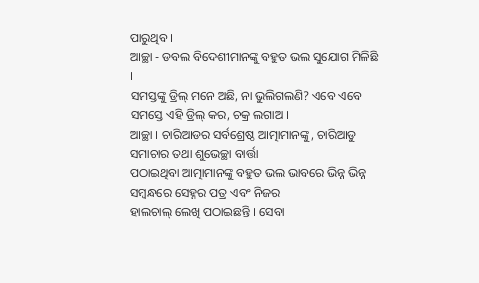ପାରୁଥିବ ।
ଆଚ୍ଛା - ଡବଲ ବିଦେଶୀମାନଙ୍କୁ ବହୁତ ଭଲ ସୁଯୋଗ ମିଳିଛି ।
ସମସ୍ତଙ୍କୁ ଡ୍ରିଲ୍ ମନେ ଅଛି, ନା ଭୁଲିଗଲଣି? ଏବେ ଏବେ ସମସ୍ତେ ଏହି ଡ୍ରିଲ୍ କର, ଚକ୍ର ଲଗାଅ ।
ଆଚ୍ଛା । ଚାରିଆଡର ସର୍ବଶ୍ରେଷ୍ଠ ଆତ୍ମାମାନଙ୍କୁ, ଚାରିଆଡୁ ସମାଚାର ତଥା ଶୁଭେଚ୍ଛା ବାର୍ତ୍ତା
ପଠାଇଥିବା ଆତ୍ମାମାନଙ୍କୁ ବହୁତ ଭଲ ଭାବରେ ଭିନ୍ନ ଭିନ୍ନ ସମ୍ବନ୍ଧରେ ସେହ୍ନର ପତ୍ର ଏବଂ ନିଜର
ହାଲଚାଲ୍ ଲେଖି ପଠାଇଛନ୍ତି । ସେବା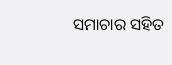ସମାଚାର ସହିତ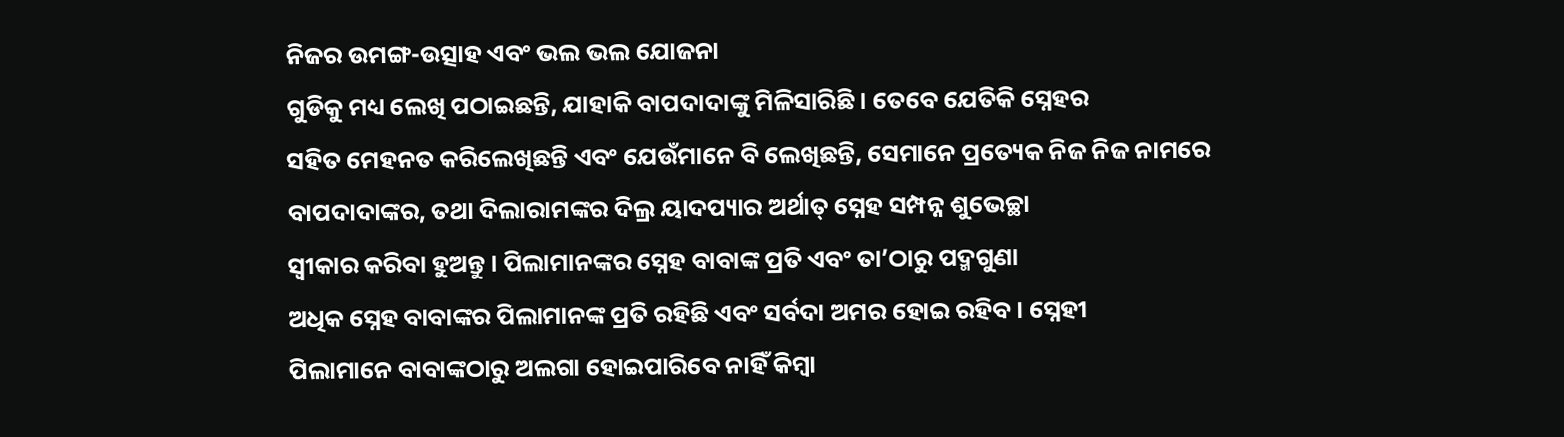ନିଜର ଉମଙ୍ଗ-ଉତ୍ସାହ ଏବଂ ଭଲ ଭଲ ଯୋଜନା
ଗୁଡିକୁ ମଧ୍ୟ ଲେଖି ପଠାଇଛନ୍ତି, ଯାହାକି ବାପଦାଦାଙ୍କୁ ମିଳିସାରିଛି । ତେବେ ଯେତିକି ସ୍ନେହର
ସହିତ ମେହନତ କରିଲେଖିଛନ୍ତି ଏବଂ ଯେଉଁମାନେ ବି ଲେଖିଛନ୍ତି, ସେମାନେ ପ୍ରତ୍ୟେକ ନିଜ ନିଜ ନାମରେ
ବାପଦାଦାଙ୍କର, ତଥା ଦିଲାରାମଙ୍କର ଦିଲ୍ର ୟାଦପ୍ୟାର ଅର୍ଥାତ୍ ସ୍ନେହ ସମ୍ପନ୍ନ ଶୁଭେଚ୍ଛା
ସ୍ୱୀକାର କରିବା ହୁଅନ୍ତୁ । ପିଲାମାନଙ୍କର ସ୍ନେହ ବାବାଙ୍କ ପ୍ରତି ଏବଂ ତା’ଠାରୁ ପଦ୍ମଗୁଣା
ଅଧିକ ସ୍ନେହ ବାବାଙ୍କର ପିଲାମାନଙ୍କ ପ୍ରତି ରହିଛି ଏବଂ ସର୍ବଦା ଅମର ହୋଇ ରହିବ । ସ୍ନେହୀ
ପିଲାମାନେ ବାବାଙ୍କଠାରୁ ଅଲଗା ହୋଇପାରିବେ ନାହିଁ କିମ୍ବା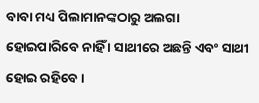ବାବା ମଧ୍ୟ ପିଲାମାନଙ୍କଠାରୁ ଅଲଗା
ହୋଇପାରିବେ ନାହିଁ । ସାଥୀରେ ଅଛନ୍ତି ଏବଂ ସାଥୀ ହୋଇ ରହିବେ ।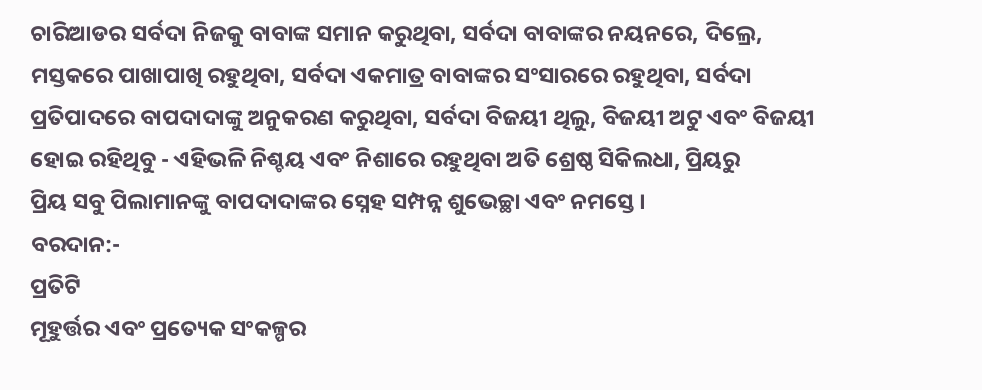ଚାରିଆଡର ସର୍ବଦା ନିଜକୁ ବାବାଙ୍କ ସମାନ କରୁଥିବା, ସର୍ବଦା ବାବାଙ୍କର ନୟନରେ, ଦିଲ୍ରେ,
ମସ୍ତକରେ ପାଖାପାଖି ରହୁଥିବା, ସର୍ବଦା ଏକମାତ୍ର ବାବାଙ୍କର ସଂସାରରେ ରହୁଥିବା, ସର୍ବଦା
ପ୍ରତିପାଦରେ ବାପଦାଦାଙ୍କୁ ଅନୁକରଣ କରୁଥିବା, ସର୍ବଦା ବିଜୟୀ ଥିଲୁ, ବିଜୟୀ ଅଟୁ ଏବଂ ବିଜୟୀ
ହୋଇ ରହିଥିବୁ - ଏହିଭଳି ନିଶ୍ଚୟ ଏବଂ ନିଶାରେ ରହୁଥିବା ଅତି ଶ୍ରେଷ୍ଠ ସିକିଲଧା, ପ୍ରିୟରୁ
ପ୍ରିୟ ସବୁ ପିଲାମାନଙ୍କୁ ବାପଦାଦାଙ୍କର ସ୍ନେହ ସମ୍ପନ୍ନ ଶୁଭେଚ୍ଛା ଏବଂ ନମସ୍ତେ ।
ବରଦାନ:-
ପ୍ରତିଟି
ମୂହୁର୍ତ୍ତର ଏବଂ ପ୍ରତ୍ୟେକ ସଂକଳ୍ପର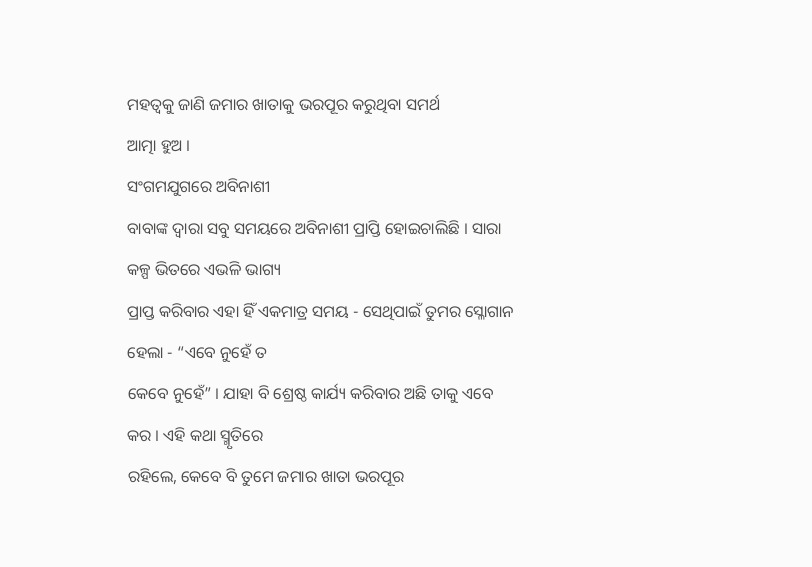ମହତ୍ୱକୁ ଜାଣି ଜମାର ଖାତାକୁ ଭରପୂର କରୁଥିବା ସମର୍ଥ
ଆତ୍ମା ହୁଅ ।
ସଂଗମଯୁଗରେ ଅବିନାଶୀ
ବାବାଙ୍କ ଦ୍ୱାରା ସବୁ ସମୟରେ ଅବିନାଶୀ ପ୍ରାପ୍ତି ହୋଇଚାଲିଛି । ସାରା କଳ୍ପ ଭିତରେ ଏଭଳି ଭାଗ୍ୟ
ପ୍ରାପ୍ତ କରିବାର ଏହା ହିଁ ଏକମାତ୍ର ସମୟ - ସେଥିପାଇଁ ତୁମର ସ୍ଳୋଗାନ ହେଲା - “ଏବେ ନୁହେଁ ତ
କେବେ ନୁହେଁ” । ଯାହା ବି ଶ୍ରେଷ୍ଠ କାର୍ଯ୍ୟ କରିବାର ଅଛି ତାକୁ ଏବେ କର । ଏହି କଥା ସ୍ମୃତିରେ
ରହିଲେ, କେବେ ବି ତୁମେ ଜମାର ଖାତା ଭରପୂର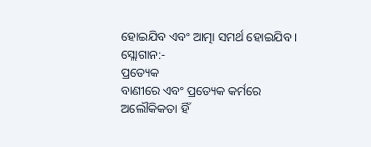ହୋଇଯିବ ଏବଂ ଆତ୍ମା ସମର୍ଥ ହୋଇଯିବ ।
ସ୍ଲୋଗାନ:-
ପ୍ରତ୍ୟେକ
ବାଣୀରେ ଏବଂ ପ୍ରତ୍ୟେକ କର୍ମରେ ଅଲୌକିକତା ହିଁ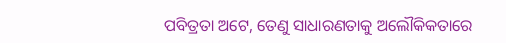ପବିତ୍ରତା ଅଟେ, ତେଣୁ ସାଧାରଣତାକୁ ଅଲୌକିକତାରେ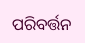ପରିବର୍ତ୍ତନ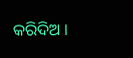କରିଦିଅ ।